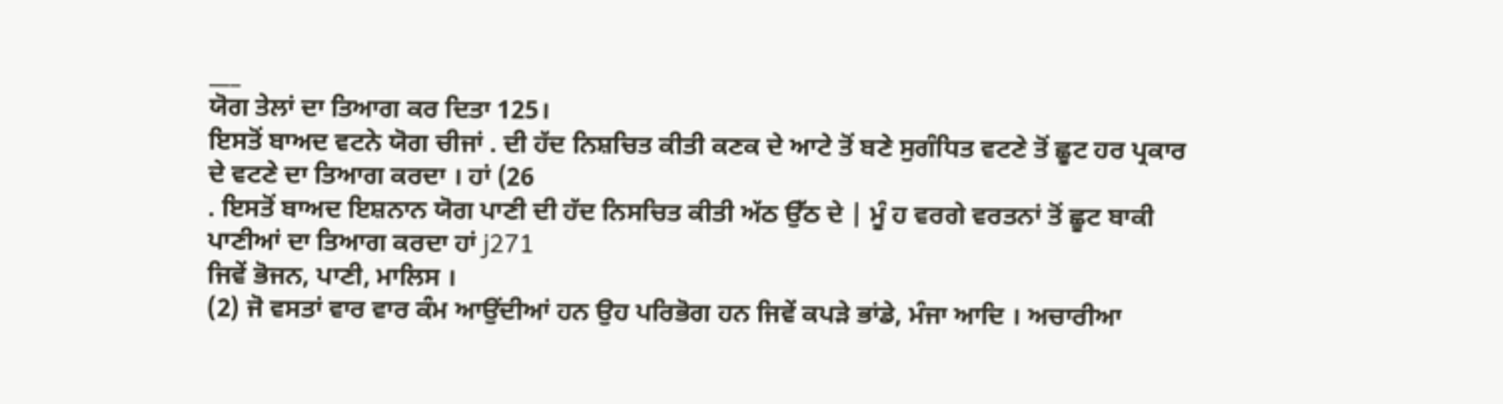___
ਯੋਗ ਤੇਲਾਂ ਦਾ ਤਿਆਗ ਕਰ ਦਿਤਾ 125।
ਇਸਤੋਂ ਬਾਅਦ ਵਟਨੇ ਯੋਗ ਚੀਜਾਂ . ਦੀ ਹੱਦ ਨਿਸ਼ਚਿਤ ਕੀਤੀ ਕਣਕ ਦੇ ਆਟੇ ਤੋਂ ਬਣੇ ਸੁਗੰਧਿਤ ਵਟਣੇ ਤੋਂ ਛੂਟ ਹਰ ਪ੍ਰਕਾਰ ਦੇ ਵਟਣੇ ਦਾ ਤਿਆਗ ਕਰਦਾ । ਹਾਂ (26
. ਇਸਤੋਂ ਬਾਅਦ ਇਸ਼ਨਾਨ ਯੋਗ ਪਾਣੀ ਦੀ ਹੱਦ ਨਿਸਚਿਤ ਕੀਤੀ ਅੱਠ ਉੱਠ ਦੇ | ਮੂੰ ਹ ਵਰਗੇ ਵਰਤਨਾਂ ਤੋਂ ਛੂਟ ਬਾਕੀ ਪਾਣੀਆਂ ਦਾ ਤਿਆਗ ਕਰਦਾ ਹਾਂ j271
ਜਿਵੇਂ ਭੋਜਨ, ਪਾਣੀ, ਮਾਲਿਸ ।
(2) ਜੋ ਵਸਤਾਂ ਵਾਰ ਵਾਰ ਕੰਮ ਆਉਂਦੀਆਂ ਹਨ ਉਹ ਪਰਿਭੋਗ ਹਨ ਜਿਵੇਂ ਕਪੜੇ ਭਾਂਡੇ, ਮੰਜਾ ਆਦਿ । ਅਚਾਰੀਆ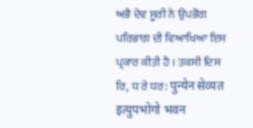ਅਭੈ ਦੇਵ ਸੂਰੀ ਨੇ ਉਪਭੋਗ ਪਰਿਭਾਗ ਦੀ ਵਿਆਖਿਆ ਇਸ ਪ੍ਰਕਾਰ ਕੀਤੀ ਹੈ । ਤਕਸੀ ਦਿਸ ਰਿ, ਧ ਰੇ ਧਰ: पुन्येन सेव्यत इत्युपभोगो भवन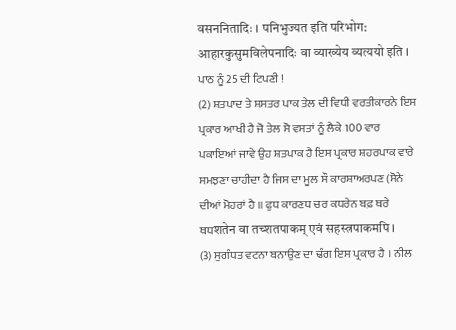वसननितादिः । पनिभुज्यत इति परिभोग: आहारकुसुमविलेपनादिः वा व्याख्येय व्यत्ययो इति ।
ਪਾਠ ਨੂੰ 25 ਦੀ ਟਿਪਣੀ !
(2) ਸ਼ਤਪਾਦ ਤੇ ਸ਼ਸਤਰ ਪਾਕ ਤੇਲ ਦੀ ਵਿਧੀ ਵਰਤੀਕਾਰਨੇ ਇਸ ਪ੍ਰਕਾਰ ਆਖੀ ਹੈ ਜੋ ਤੇਲ ਸੋ ਵਸਤਾਂ ਨੂੰ ਲੈਕੇ 100 ਵਾਰ ਪਕਾਇਆਂ ਜਾਵੇ ਉਹ ਸ਼ਤਪਾਕ ਹੈ ਇਸ ਪ੍ਰਕਾਰ ਸ਼ਹਰਪਾਕ ਵਾਰੇ ਸਮਝਣਾ ਚਾਹੀਦਾ ਹੈ ਜਿਸ ਦਾ ਮੂਲ ਸੌ ਕਾਰਸ਼ਾਅਰਪਣ (ਸੋਨੇ ਦੀਆਂ ਮੋਹਰਾਂ ਹੈ ॥ ਫੁਧ ਕਾਰਣਧ ਚਰ ਕਧਰੇਨ ਬਫ਼ ਥਰੇ ਥਧशतेन वा तच्शतपाकम् एवं सहस्त्रपाकमपि ।
(3) ਸੁਗੰਧਤ ਵਟਨਾ ਬਨਾਉਣ ਦਾ ਢੰਗ ਇਸ ਪ੍ਰਕਾਰ ਹੈ । ਨੀਲ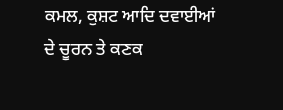ਕਮਲ, ਕੁਸ਼ਟ ਆਦਿ ਦਵਾਈਆਂ ਦੇ ਚੂਰਨ ਤੇ ਕਣਕ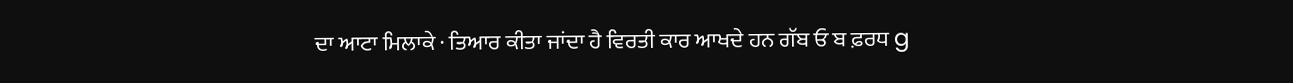ਦਾ ਆਟਾ ਮਿਲਾਕੇ · ਤਿਆਰ ਕੀਤਾ ਜਾਂਦਾ ਹੈ ਵਿਰਤੀ ਕਾਰ ਆਖਦੇ ਹਨ ਗੱਬ ਓ ਬ ਫ਼ਰਧ g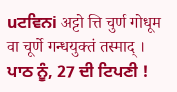uਟਵਿਨi अट्टो त्ति चुर्ण गोधूम वा चूर्णे गन्धयुक्तं तस्माद् ।
ਪਾਠ ਨੂੰ, 27 ਦੀ ਟਿਪਣੀ !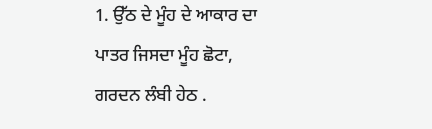1. ਉੱਠ ਦੇ ਮੂੰਹ ਦੇ ਆਕਾਰ ਦਾ ਪਾਤਰ ਜਿਸਦਾ ਮੂੰਹ ਛੋਟਾ, ਗਰਦਨ ਲੰਬੀ ਹੇਠ .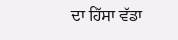ਦਾ ਹਿੱਸਾ ਵੱਡਾ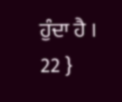ਹੁੰਦਾ ਹੈ ।
22 }